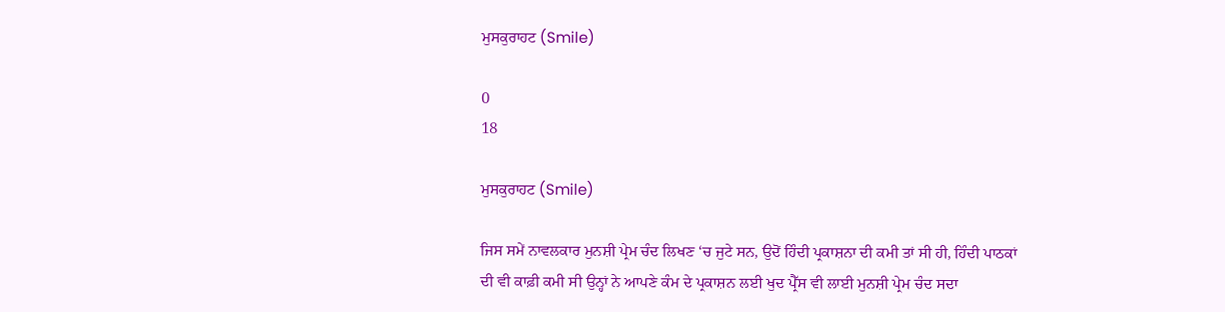ਮੁਸਕੁਰਾਹਟ (Smile)

0
18

ਮੁਸਕੁਰਾਹਟ (Smile)

ਜਿਸ ਸਮੇਂ ਨਾਵਲਕਾਰ ਮੁਨਸ਼ੀ ਪ੍ਰੇਮ ਚੰਦ ਲਿਖਣ ‘ਚ ਜੁਟੇ ਸਨ, ਉਦੋਂ ਹਿੰਦੀ ਪ੍ਰਕਾਸ਼ਨਾ ਦੀ ਕਮੀ ਤਾਂ ਸੀ ਹੀ, ਹਿੰਦੀ ਪਾਠਕਾਂ ਦੀ ਵੀ ਕਾਫ਼ੀ ਕਮੀ ਸੀ ਉਨ੍ਹਾਂ ਨੇ ਆਪਣੇ ਕੰਮ ਦੇ ਪ੍ਰਕਾਸ਼ਨ ਲਈ ਖੁਦ ਪ੍ਰੈੱਸ ਵੀ ਲਾਈ ਮੁਨਸ਼ੀ ਪ੍ਰੇਮ ਚੰਦ ਸਦਾ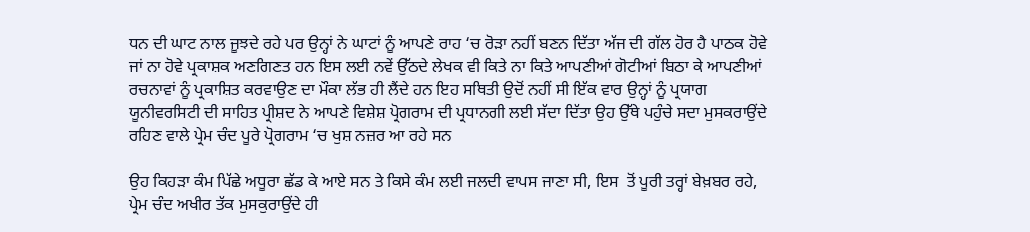ਧਨ ਦੀ ਘਾਟ ਨਾਲ ਜੂਝਦੇ ਰਹੇ ਪਰ ਉਨ੍ਹਾਂ ਨੇ ਘਾਟਾਂ ਨੂੰ ਆਪਣੇ ਰਾਹ ‘ਚ ਰੋੜਾ ਨਹੀਂ ਬਣਨ ਦਿੱਤਾ ਅੱਜ ਦੀ ਗੱਲ ਹੋਰ ਹੈ ਪਾਠਕ ਹੋਵੇ ਜਾਂ ਨਾ ਹੋਵੇ ਪ੍ਰਕਾਸ਼ਕ ਅਣਗਿਣਤ ਹਨ ਇਸ ਲਈ ਨਵੇਂ ਉੱਠਦੇ ਲੇਖਕ ਵੀ ਕਿਤੇ ਨਾ ਕਿਤੇ ਆਪਣੀਆਂ ਗੋਟੀਆਂ ਬਿਠਾ ਕੇ ਆਪਣੀਆਂ ਰਚਨਾਵਾਂ ਨੂੰ ਪ੍ਰਕਾਸ਼ਿਤ ਕਰਵਾਉਣ ਦਾ ਮੌਕਾ ਲੱਭ ਹੀ ਲੈਂਦੇ ਹਨ ਇਹ ਸਥਿਤੀ ਉਦੋਂ ਨਹੀਂ ਸੀ ਇੱਕ ਵਾਰ ਉਨ੍ਹਾਂ ਨੂੰ ਪ੍ਰਯਾਗ ਯੂਨੀਵਰਸਿਟੀ ਦੀ ਸਾਹਿਤ ਪ੍ਰੀਸ਼ਦ ਨੇ ਆਪਣੇ ਵਿਸ਼ੇਸ਼ ਪ੍ਰੋਗਰਾਮ ਦੀ ਪ੍ਰਧਾਨਗੀ ਲਈ ਸੱਦਾ ਦਿੱਤਾ ਉਹ ਉੱਥੇ ਪਹੁੰਚੇ ਸਦਾ ਮੁਸਕਰਾਉਂਦੇ ਰਹਿਣ ਵਾਲੇ ਪ੍ਰੇਮ ਚੰਦ ਪੂਰੇ ਪ੍ਰੋਗਰਾਮ ‘ਚ ਖੁਸ਼ ਨਜ਼ਰ ਆ ਰਹੇ ਸਨ

ਉਹ ਕਿਹੜਾ ਕੰਮ ਪਿੱਛੇ ਅਧੂਰਾ ਛੱਡ ਕੇ ਆਏ ਸਨ ਤੇ ਕਿਸੇ ਕੰਮ ਲਈ ਜਲਦੀ ਵਾਪਸ ਜਾਣਾ ਸੀ, ਇਸ  ਤੋਂ ਪੂਰੀ ਤਰ੍ਹਾਂ ਬੇਖ਼ਬਰ ਰਹੇ, ਪ੍ਰੇਮ ਚੰਦ ਅਖੀਰ ਤੱਕ ਮੁਸਕੁਰਾਉਂਦੇ ਹੀ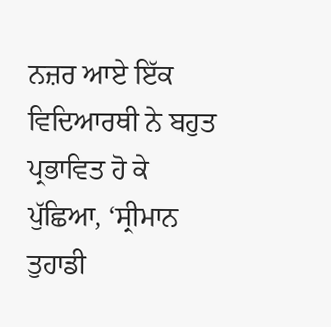ਨਜ਼ਰ ਆਏ ਇੱਕ ਵਿਦਿਆਰਥੀ ਨੇ ਬਹੁਤ ਪ੍ਰਭਾਵਿਤ ਹੋ ਕੇ ਪੁੱਛਿਆ, ‘ਸ੍ਰੀਮਾਨ ਤੁਹਾਡੀ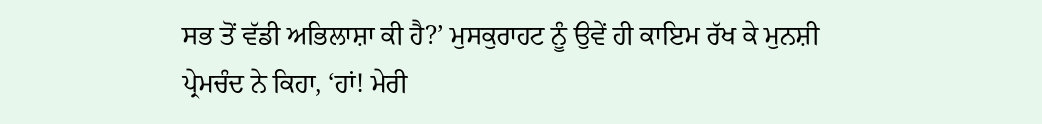ਸਭ ਤੋਂ ਵੱਡੀ ਅਭਿਲਾਸ਼ਾ ਕੀ ਹੈ?’ ਮੁਸਕੁਰਾਹਟ ਨੂੰ ਉਵੇਂ ਹੀ ਕਾਇਮ ਰੱਖ ਕੇ ਮੁਨਸ਼ੀ ਪ੍ਰੇਮਚੰਦ ਨੇ ਕਿਹਾ, ‘ਹਾਂ! ਮੇਰੀ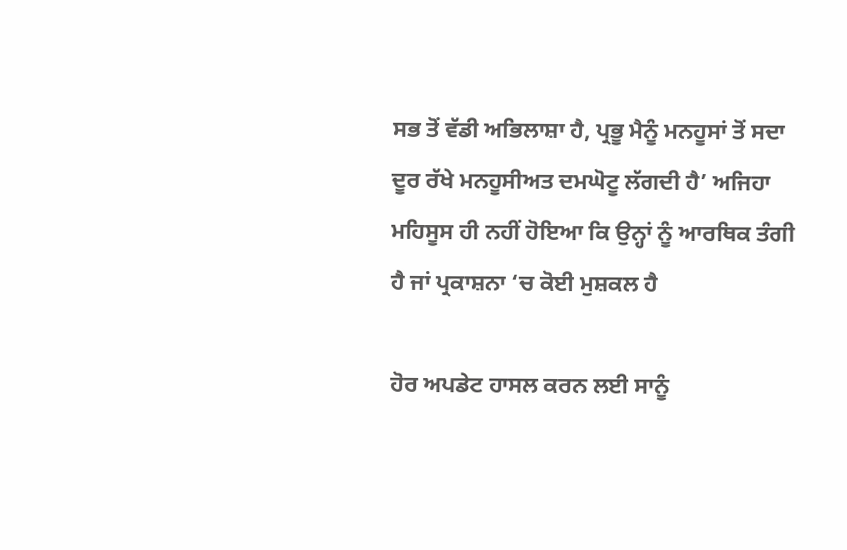ਸਭ ਤੋਂ ਵੱਡੀ ਅਭਿਲਾਸ਼ਾ ਹੈ, ਪ੍ਰਭੂ ਮੈਨੂੰ ਮਨਹੂਸਾਂ ਤੋਂ ਸਦਾ ਦੂਰ ਰੱਖੇ ਮਨਹੂਸੀਅਤ ਦਮਘੋਟੂ ਲੱਗਦੀ ਹੈ’ ਅਜਿਹਾ ਮਹਿਸੂਸ ਹੀ ਨਹੀਂ ਹੋਇਆ ਕਿ ਉਨ੍ਹਾਂ ਨੂੰ ਆਰਥਿਕ ਤੰਗੀ ਹੈ ਜਾਂ ਪ੍ਰਕਾਸ਼ਨਾ ‘ਚ ਕੋਈ ਮੁਸ਼ਕਲ ਹੈ

ਹੋਰ ਅਪਡੇਟ ਹਾਸਲ ਕਰਨ ਲਈ ਸਾਨੂੰ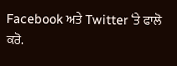Facebook ਅਤੇ Twitter ‘ਤੇ ਫਾਲੋ ਕਰੋ.